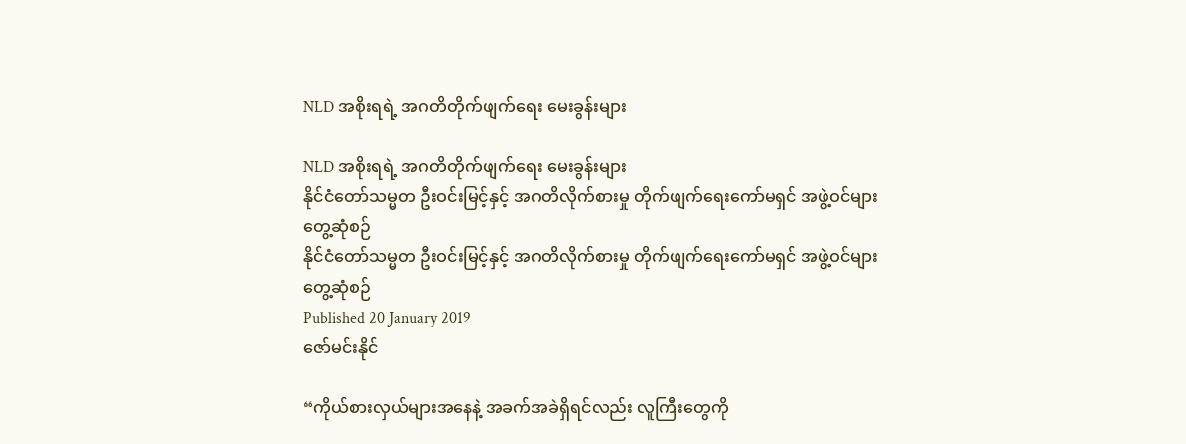NLD အစိုးရရဲ့ အဂတိတိုက်ဖျက်ရေး မေးခွန်းများ

NLD အစိုးရရဲ့ အဂတိတိုက်ဖျက်ရေး မေးခွန်းများ
နိုင်ငံတော်သမ္မတ ဦးဝင်းမြင့်နှင့် အဂတိလိုက်စားမှု တိုက်ဖျက်ရေးကော်မရှင် အဖွဲ့ဝင်များ တွေ့ဆုံစဉ်
နိုင်ငံတော်သမ္မတ ဦးဝင်းမြင့်နှင့် အဂတိလိုက်စားမှု တိုက်ဖျက်ရေးကော်မရှင် အဖွဲ့ဝင်များ တွေ့ဆုံစဉ်
Published 20 January 2019
ဇော်မင်းနိုင်

“ကိုယ်စားလှယ်များအနေနဲ့ အခက်အခဲရှိရင်လည်း လူကြီးတွေကို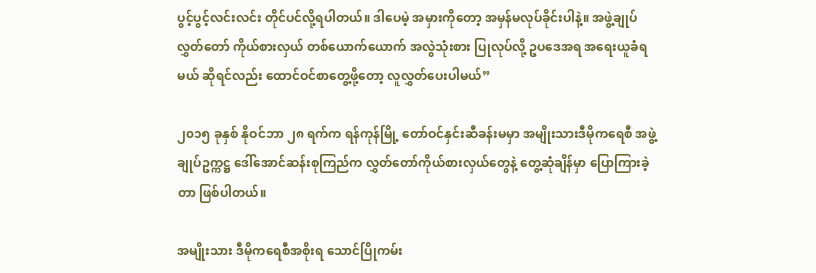ပွင့်ပွင့်လင်းလင်း တိုင်ပင်လို့ရပါတယ်။ ဒါပေမဲ့ အမှားကိုတော့ အမှန်မလုပ်ခိုင်းပါနဲ့။ အဖွဲ့ချုပ်လွှတ်တော် ကိုယ်စားလှယ် တစ်ယောက်ယောက် အလွဲသုံးစား ပြုလုပ်လို့ ဥပဒေအရ အရေးယူခံရမယ် ဆိုရင်လည်း ထောင်ဝင်စာတွေ့ဖို့တော့ လူလွှတ်ပေးပါမယ်”

၂၀၁၅ ခုနှစ် နိုဝင်ဘာ ၂၈ ရက်က ရန်ကုန်မြို့ တော်ဝင်နှင်းဆီခန်းမမှာ အမျိုးသားဒီမိုကရေစီ အဖွဲ့ချုပ်ဥက္ကဋ္ဌ ဒေါ်အောင်ဆန်းစုကြည်က လွှတ်တော်ကိုယ်စားလှယ်တွေနဲ့ တွေ့ဆုံချိန်မှာ ပြောကြားခဲ့တာ ဖြစ်ပါတယ်။

အမျိုးသား ဒီမိုကရေစီအစိုးရ သောင်ပြိုကမ်း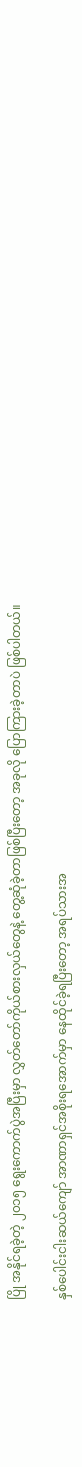ပြို အနိုင်ရခဲ့တဲ့ ၂၀၁၅ ရွေးကောက်ပွဲအပြီးမှာ လွှတ်တော်ကိုယ်စားလှယ်တွေနဲ့ တွေ့ဆုံခဲ့တာဖြစ်ပြီးတော့ အခုလို ပြောကြားခဲ့တာပဲ ဖြစ်ပါတယ်။

နှစ်ပေါင်းငါးဆယ်ကျော် အာဏာရှင်အစိုးရအောက်မှာ နေထိုင်ခဲ့ရပြီးတော့ အရပ်သားအ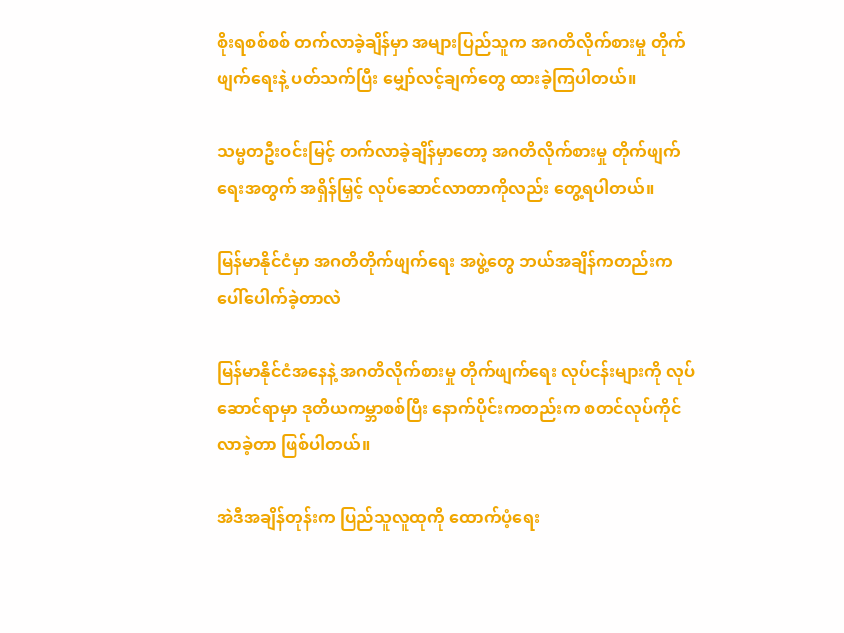စိုးရစစ်စစ် တက်လာခဲ့ချိန်မှာ အများပြည်သူက အဂတိလိုက်စားမှု တိုက်ဖျက်ရေးနဲ့ ပတ်သက်ပြီး မျှော်လင့်ချက်တွေ ထားခဲ့ကြပါတယ်။

သမ္မတဦးဝင်းမြင့် တက်လာခဲ့ချိန်မှာတော့ အဂတိလိုက်စားမှု တိုက်ဖျက်ရေးအတွက် အရှိန်မြှင့် လုပ်ဆောင်လာတာကိုလည်း တွေ့ရပါတယ်။

မြန်မာနိုင်ငံမှာ အဂတိတိုက်ဖျက်ရေး အဖွဲ့တွေ ဘယ်အချိန်ကတည်းက ပေါ်ပေါက်ခဲ့တာလဲ

မြန်မာနိုင်ငံအနေနဲ့ အဂတိလိုက်စားမှု တိုက်ဖျက်ရေး လုပ်ငန်းများကို လုပ်ဆောင်ရာမှာ ဒုတိယကမ္ဘာစစ်ပြီး နောက်ပိုင်းကတည်းက စတင်လုပ်ကိုင်လာခဲ့တာ ဖြစ်ပါတယ်။

အဲဒီအချိန်တုန်းက ပြည်သူလူထုကို ထောက်ပံ့ရေး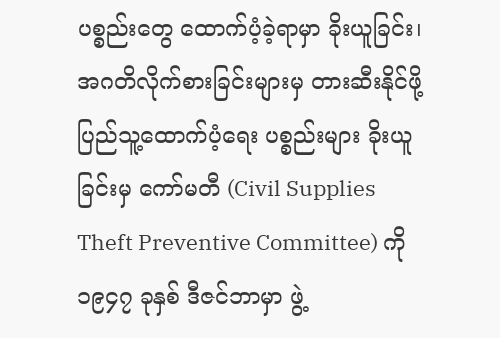ပစ္စည်းတွေ ထောက်ပံ့ခဲ့ရာမှာ ခိုးယူခြင်း၊ အဂတိလိုက်စားခြင်းများမှ တားဆီးနိုင်ဖို့ ပြည်သူ့ထောက်ပံ့ရေး ပစ္စည်းများ ခိုးယူခြင်းမှ ကော်မတီ (Civil Supplies Theft Preventive Committee) ကို ၁၉၄၇ ခုနှစ် ဒီဇင်ဘာမှာ ဖွဲ့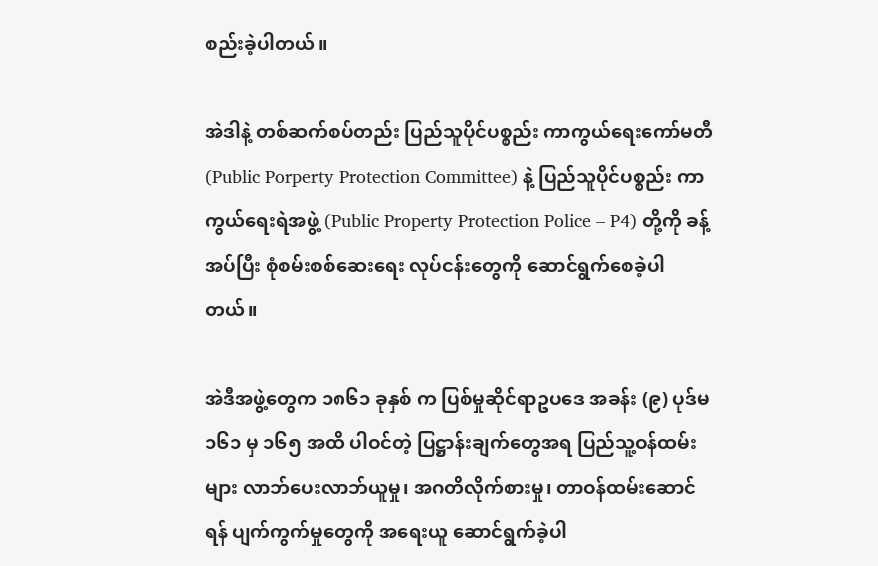စည်းခဲ့ပါတယ်။

အဲဒါနဲ့ တစ်ဆက်စပ်တည်း ပြည်သူပိုင်ပစ္စည်း ကာကွယ်ရေးကော်မတီ (Public Porperty Protection Committee) နဲ့ ပြည်သူပိုင်ပစ္စည်း ကာကွယ်ရေးရဲအဖွဲ့ (Public Property Protection Police – P4) တို့ကို ခန့်အပ်ပြီး စုံစမ်းစစ်ဆေးရေး လုပ်ငန်းတွေကို ဆောင်ရွက်စေခဲ့ပါတယ်။

အဲဒီအဖွဲ့တွေက ၁၈၆၁ ခုနှစ် က ပြစ်မှုဆိုင်ရာဥပဒေ အခန်း (၉) ပုဒ်မ ၁၆၁ မှ ၁၆၅ အထိ ပါဝင်တဲ့ ပြဋ္ဌာန်းချက်တွေအရ ပြည်သူ့ဝန်ထမ်းများ လာဘ်ပေးလာဘ်ယူမှု၊ အဂတိလိုက်စားမှု၊ တာဝန်ထမ်းဆောင်ရန် ပျက်ကွက်မှုတွေကို အရေးယူ ဆောင်ရွက်ခဲ့ပါ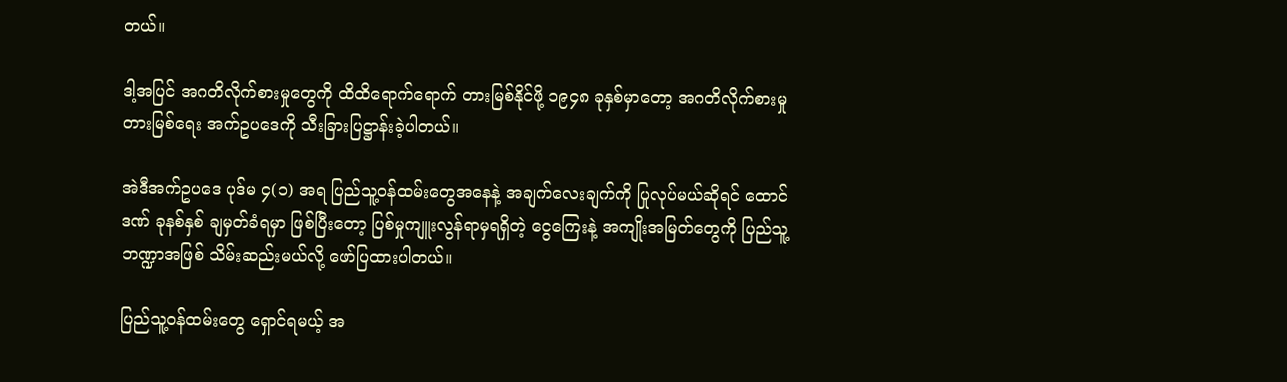တယ်။

ဒါ့အပြင် အဂတိလိုက်စားမှုတွေကို ထိထိရောက်ရောက် တားမြစ်နိုင်ဖို့ ၁၉၄၈ ခုနှစ်မှာတော့ အဂတိလိုက်စားမှု တားမြစ်ရေး အက်ဥပဒေကို သီးခြားပြဋ္ဌာန်းခဲ့ပါတယ်။

အဲဒီအက်ဥပဒေ ပုဒ်မ ၄(၁) အရ ပြည်သူ့ဝန်ထမ်းတွေအနေနဲ့ အချက်လေးချက်ကို ပြုလုပ်မယ်ဆိုရင် ထောင်ဒဏ် ခုနစ်နှစ် ချမှတ်ခံရမှာ ဖြစ်ပြီးတော့ ပြစ်မှုကျူးလွန်ရာမှရရှိတဲ့ ငွေကြေးနဲ့ အကျိုးအမြတ်တွေကို ပြည်သူ့ဘဏ္ဍာအဖြစ် သိမ်းဆည်းမယ်လို့ ဖော်ပြထားပါတယ်။

ပြည်သူ့ဝန်ထမ်းတွေ ရှောင်ရမယ့် အ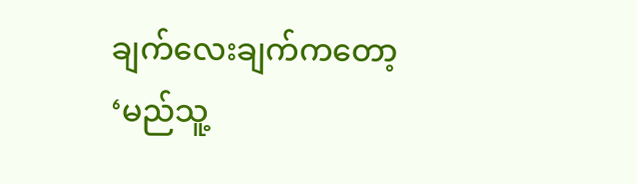ချက်လေးချက်ကတော့ ‘မည်သူ့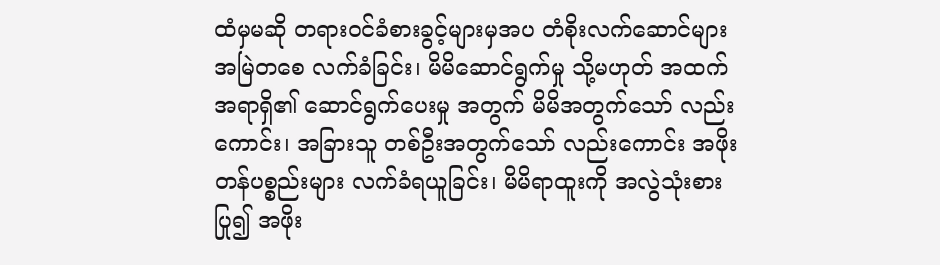ထံမှမဆို တရားဝင်ခံစားခွင့်များမှအပ တံစိုးလက်ဆောင်များ အမြဲတစေ လက်ခံခြင်း၊ မိမိဆောင်ရွက်မှု သို့မဟုတ် အထက်အရာရှိ၏ ဆောင်ရွက်ပေးမှု အတွက် မိမိအတွက်သော် လည်းကောင်း၊ အခြားသူ တစ်ဦးအတွက်သော် လည်းကောင်း အဖိုးတန်ပစ္စည်းများ လက်ခံရယူခြင်း၊ မိမိရာထူးကို အလွဲသုံးစားပြု၍ အဖိုး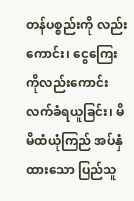တန်ပစ္စည်းကို လည်းကောင်း၊ ငွေကြေးကိုလည်းကောင်း လက်ခံရယူခြင်း၊ မိမိထံယုံကြည် အပ်နှံထားသော ပြည်သူ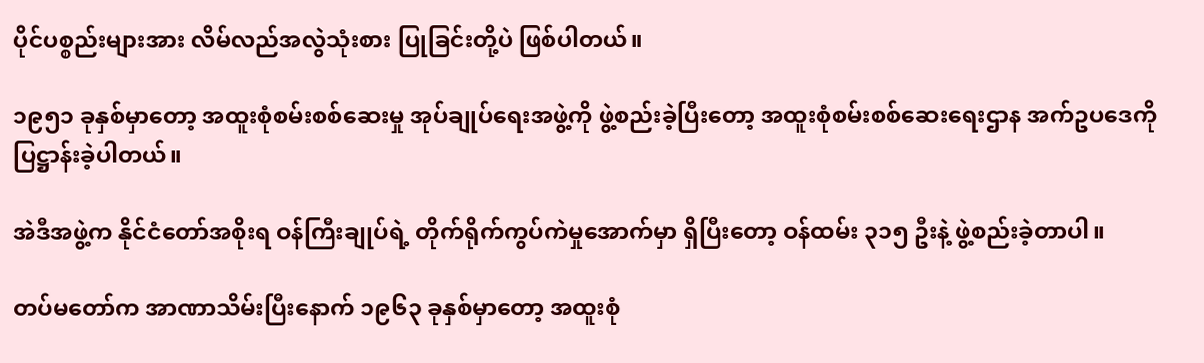ပိုင်ပစ္စည်းများအား လိမ်လည်အလွဲသုံးစား ပြုခြင်းတို့ပဲ ဖြစ်ပါတယ်။

၁၉၅၁ ခုနှစ်မှာတော့ အထူးစုံစမ်းစစ်ဆေးမှု အုပ်ချုပ်ရေးအဖွဲ့ကို ဖွဲ့စည်းခဲ့ပြီးတော့ အထူးစုံစမ်းစစ်ဆေးရေးဌာန အက်ဥပဒေကို ပြဋ္ဌာန်းခဲ့ပါတယ်။

အဲဒီအဖွဲ့က နိုင်ငံတော်အစိုးရ ဝန်ကြီးချုပ်ရဲ့ တိုက်ရိုက်ကွပ်ကဲမှုအောက်မှာ ရှိပြီးတော့ ဝန်ထမ်း ၃၁၅ ဦးနဲ့ ဖွဲ့စည်းခဲ့တာပါ။

တပ်မတော်က အာဏာသိမ်းပြီးနောက် ၁၉၆၃ ခုနှစ်မှာတော့ အထူးစုံ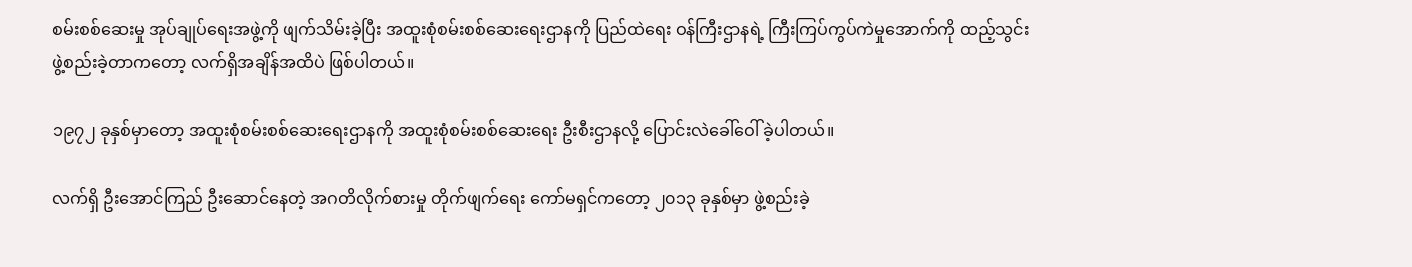စမ်းစစ်ဆေးမှု အုပ်ချုပ်‌ရေးအဖွဲ့ကို ဖျက်သိမ်းခဲ့ပြီး အထူးစုံစမ်းစစ်ဆေးရေးဌာနကို ပြည်ထဲရေး ဝန်ကြီးဌာနရဲ့ ကြီးကြပ်ကွပ်ကဲမှုအောက်ကို ထည့်သွင်းဖွဲ့စည်းခဲ့တာကတော့ လက်ရှိအချိန်အထိပဲ ဖြစ်ပါတယ်။

၁၉၇၂ ခုနှစ်မှာတော့ အထူးစုံစမ်းစစ်ဆေးရေးဌာနကို အထူးစုံစမ်းစစ်ဆေးရေး ဦးစီးဌာနလို့ ပြောင်းလဲခေါ်ဝေါ် ခဲ့ပါတယ်။

လက်ရှိ ဦးအောင်ကြည် ဦးဆောင်နေတဲ့ အဂတိလိုက်စားမှု တိုက်ဖျက်ရေး ကော်မရှင်ကတော့ ၂၀၁၃ ခုနှစ်မှာ ဖွဲ့စည်းခဲ့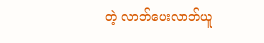တဲ့ လာဘ်ပေးလာဘ်ယူ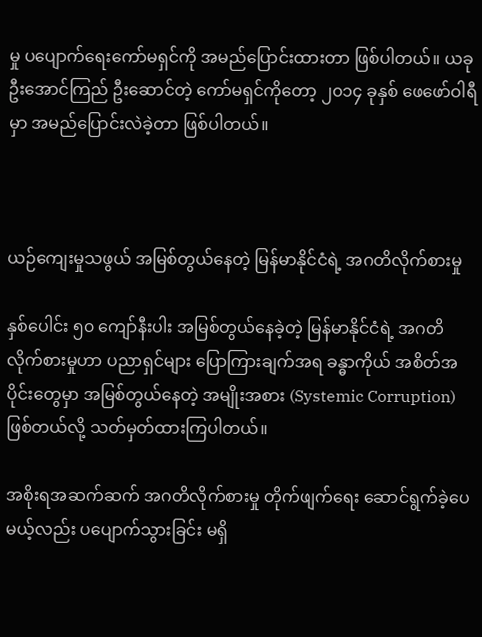မှု ပပျောက်ရေးကော်မရှင်ကို အမည်ပြောင်းထားတာ ဖြစ်ပါတယ်။ ယခု ဦးအောင်ကြည် ဦးဆောင်တဲ့ ကော်မရှင်ကိုတော့ ၂၀၁၄ ခုနှစ် ဖေဖော်ဝါရီမှာ အမည်ပြောင်းလဲခဲ့တာ ဖြစ်ပါတယ်။



ယဉ်ကျေးမှုသဖွယ် အမြစ်တွယ်နေတဲ့ မြန်မာနိုင်ငံရဲ့ အဂတိလိုက်စားမှု

နှစ်ပေါင်း ၅၀ ကျော်နီးပါး အမြစ်တွယ်နေခဲ့တဲ့ မြန်မာနိုင်ငံရဲ့ အဂတိလိုက်စားမှုဟာ ပညာရှင်များ ပြောကြားချက်အရ ခန္ဓာကိုယ် အစိတ်အပိုင်းတွေမှာ အမြစ်တွယ်နေတဲ့ အမျိုးအစား (Systemic Corruption) ဖြစ်တယ်လို့ သတ်မှတ်ထားကြပါတယ်။

အစိုးရအဆက်ဆက် အဂတိလိုက်စားမှု တိုက်ဖျက်ရေး ဆောင်ရွက်ခဲ့ပေမယ့်လည်း ပပျောက်သွားခြင်း မရှိ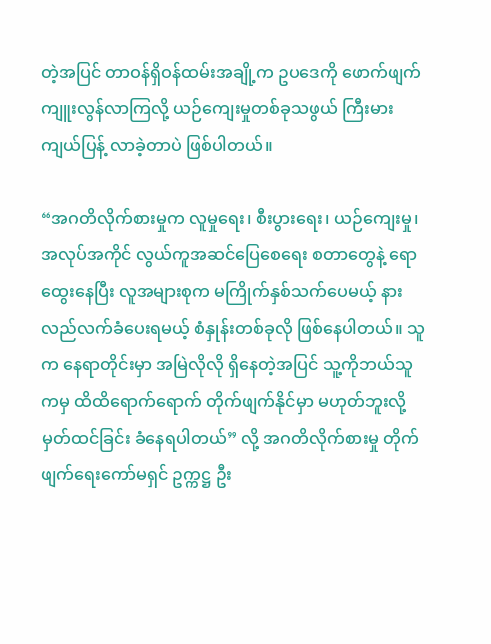တဲ့အပြင် တာဝန်ရှိဝန်ထမ်းအချို့က ဥပဒေကို ဖောက်ဖျက်ကျူးလွန်လာကြလို့ ယဉ်ကျေးမှုတစ်ခုသဖွယ် ကြီးမားကျယ်ပြန့် လာခဲ့တာပဲ ဖြစ်ပါတယ်။

“အဂတိလိုက်စားမှုက လူမှုရေး၊ စီးပွားရေး၊ ယဉ်ကျေးမှု၊ အလုပ်အကိုင် လွယ်ကူအဆင်ပြေစေရေး စတာတွေနဲ့ ရောထွေးနေပြီး လူအများစုက မကြိုက်နှစ်သက်ပေမယ့် နားလည်လက်ခံပေးရမယ့် စံနှုန်းတစ်ခုလို ဖြစ်နေပါတယ်။ သူက နေရာတိုင်းမှာ အမြဲလိုလို ရှိနေတဲ့အပြင် သူ့ကိုဘယ်သူကမှ ထိထိရောက်ရောက် တိုက်ဖျက်နိုင်မှာ မဟုတ်ဘူးလို့ မှတ်ထင်ခြင်း ခံနေရပါတယ်” လို့ အဂတိလိုက်စားမှု တိုက်ဖျက်ရေးကော်မရှင် ဥက္ကဋ္ဌ ဦး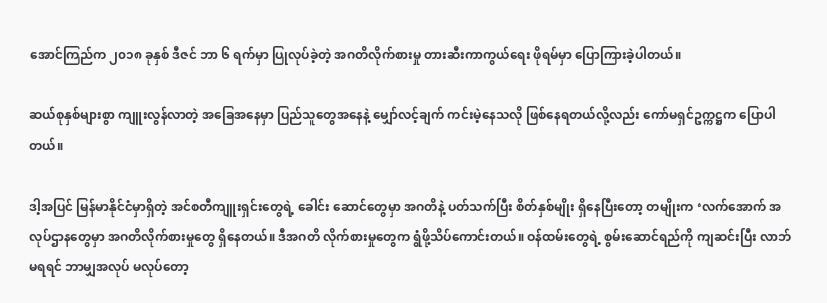အောင်ကြည်က ၂၀၁၈ ခုနှစ် ဒီဇင် ဘာ ၆ ရက်မှာ ပြုလုပ်ခဲ့တဲ့ အဂတိလိုက်စားမှု တားဆီးကာကွယ်ရေး ဖိုရမ်မှာ ပြောကြားခဲ့ပါတယ်။

ဆယ်စုနှစ်များစွာ ကျူးလွန်လာတဲ့ အခြေအနေမှာ ပြည်သူတွေအနေနဲ့ မျှော်လင့်ချက် ကင်းမဲ့နေသလို ဖြစ်နေရတယ်လို့လည်း ကော်မရှင်ဥက္ကဋ္ဌက ပြောပါတယ်။

ဒါ့အပြင် မြန်မာနိုင်ငံမှာရှိတဲ့ အင်စတီကျူးရှင်းတွေရဲ့ ခေါင်း ဆောင်တွေမှာ အဂတိနဲ့ ပတ်သက်ပြီး စိတ်နှစ်မျိုး ရှိနေပြီးတော့ တမျိုးက ‘လက်အောက် အလုပ်ဌာနတွေမှာ အဂတိလိုက်စားမှုတွေ ရှိနေတယ်။ ဒီအဂတိ လိုက်စားမှုတွေက ရွံဖို့သိပ်ကောင်းတယ်။ ဝန်ထမ်းတွေရဲ့ စွမ်းဆောင်ရည်ကို ကျဆင်းပြီး လာဘ်မရရင် ဘာမျှအလုပ် မလုပ်တော့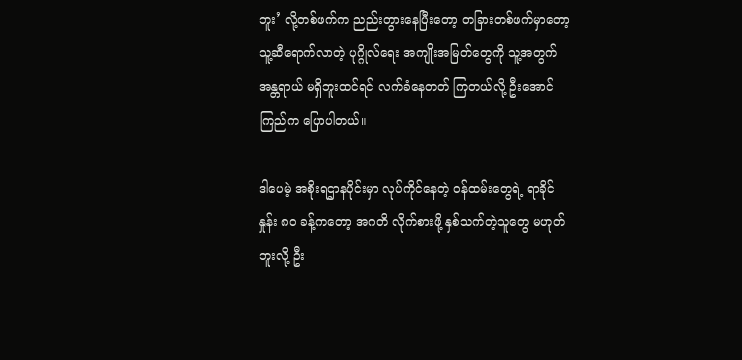ဘူး’ လို့တစ်ဖက်က ညည်းတွားနေပြီးတော့ တခြားတစ်ဖက်မှာတော့ သူ့ဆီရောက်လာတဲ့ ပုဂ္ဂိုလ်ရေး အကျိုးအမြတ်တွေကို သူ့အတွက် အန္တရာယ် မရှိဘူးထင်ရင် လက်ခံနေတတ် ကြတယ်လို့ ဦးအောင်ကြည်က ပြောပါတယ်။

ဒါပေမဲ့ အစိုးရဌာနပိုင်းမှာ လုပ်ကိုင်နေတဲ့ ဝန်ထမ်းတွေရဲ့ ရာခိုင်နှုန်း ၈၀ ခန့်ကတော့ အဂတိ လိုက်စားဖို့ နှစ်သက်တဲ့သူတွေ မဟုတ်ဘူးလို့ ဦး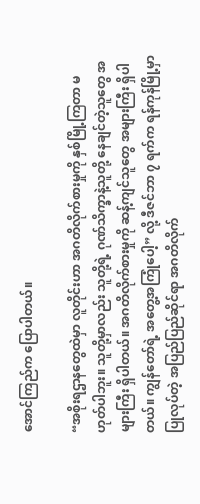အောင်ကြည်က ပြောပါတယ်။

“အစိုးရဌာနတွေထဲမှာ လူတိုင်းဟာ အဂတိလိုက်စားမှုကို နှစ်မြို့ကြတာ မဟုတ်ပါဘူး။ သူတို့မှာလည်း သူတို့ရဲ့ ဂုဏ်သိက္ခာနဲ့သူတို့ နေချင်တဲ့သူတွေ အများကြီး ရှိပါတယ်။ အဂတိလိုက်စားမှုကို ဆန့်ကျင်သူတွေ အများကြီး ရှိပါတယ်။ ကျွန်တော်ရဲ့ အတွေ့အကြုံပေါ့” လို့ ဒီဇင်ဘာ ၇ ရက်က ရန်ကုန်မြို့မှာ ပြုလုပ်တဲ့ အပြည်ပြည်ဆိုင်ရာ အဂတိလိုက်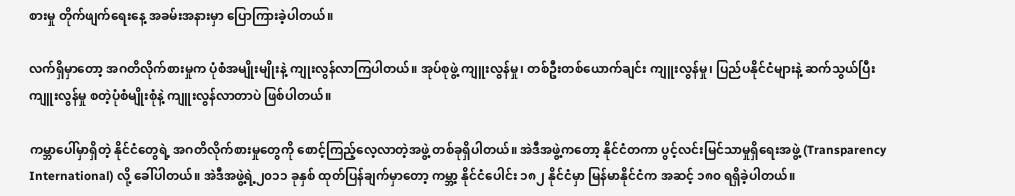စားမှု တိုက်ဖျက်ရေးနေ့ အခမ်းအနားမှာ ပြောကြားခဲ့ပါတယ်။

လက်ရှိမှာတော့ အဂတိလိုက်စားမှုက ပုံစံအမျိုးမျိုးနဲ့ ကျုးလွန်လာကြပါတယ်။ အုပ်စုဖွဲ့ ကျူးလွန်မှု၊ တစ်ဦးတစ်ယောက်ချင်း ကျူးလွန်မှု၊ ပြည်ပနိုင်ငံများနဲ့ ဆက်သွယ်ပြီး ကျူးလွန်မှု စတဲ့ပုံစံမျိုးစုံနဲ့ ကျူးလွန်လာတာပဲ ဖြစ်ပါတယ်။

ကမ္ဘာပေါ်မှာရှိတဲ့ နိုင်ငံတွေရဲ့ အဂတိလိုက်စားမှုတွေကို စောင့်ကြည့်လေ့လာတဲ့အဖွဲ့ တစ်ခုရှိပါတယ်။ အဲဒီအဖွဲ့ကတော့ နိုင်ငံတကာ ပွင့်လင်းမြင်သာမှုရှိရေးအဖွဲ့ (Transparency International) လို့ ခေါ်ပါတယ်။ အဲဒီအဖွဲ့ရဲ့၂၀၁၁ ခုနှစ် ထုတ်ပြန်ချက်မှာတော့ ကမ္ဘာ့ နိုင်ငံပေါင်း ၁၈၂ နိုင်ငံမှာ မြန်မာနိုင်ငံက အဆင့် ၁၈၀ ရရှိခဲ့ပါတယ်။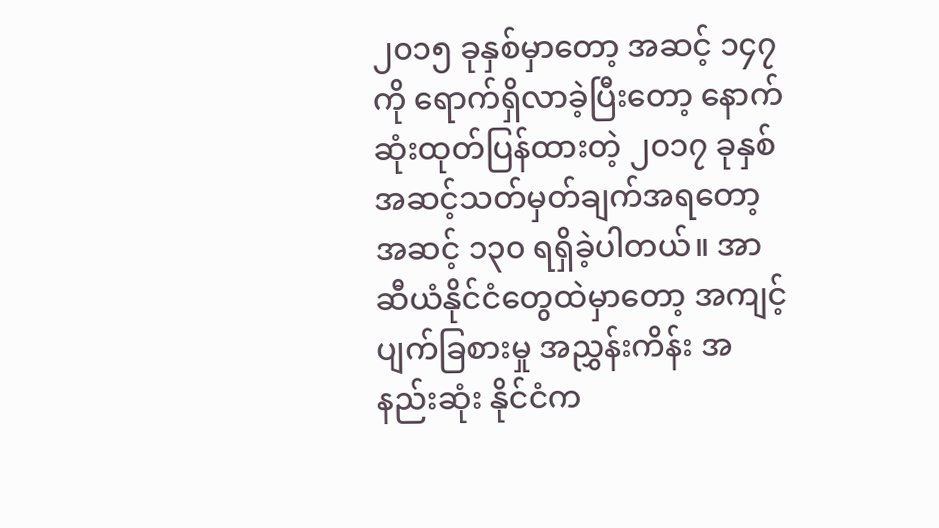၂၀၁၅ ခုနှစ်မှာတော့ အဆင့် ၁၄၇ ကို ရောက်ရှိလာခဲ့ပြီးတော့ နောက်ဆုံးထုတ်ပြန်ထားတဲ့ ၂၀၁၇ ခုနှစ် အဆင့်သတ်မှတ်ချက်အရတော့ အဆင့် ၁၃၀ ရရှိခဲ့ပါတယ်။ အာဆီယံနိုင်ငံတွေထဲမှာတော့ အကျင့်ပျက်ခြစားမှု အညွှန်းကိန်း အနည်းဆုံး နိုင်ငံက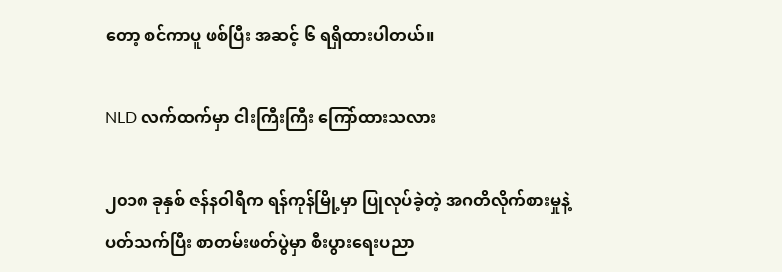တော့ စင်ကာပူ ဖစ်ပြီး အဆင့် ၆ ရရှိထားပါတယ်။

NLD လက်ထက်မှာ ငါးကြီးကြီး ကြော်ထားသလား

၂၀၁၈ ခုနှစ် ဇန်နဝါရီက ရန်ကုန်မြို့မှာ ပြုလုပ်ခဲ့တဲ့ အဂတိလိုက်စားမှုနဲ့ ပတ်သက်ပြီး စာတမ်းဖတ်ပွဲမှာ စီးပွားရေးပညာ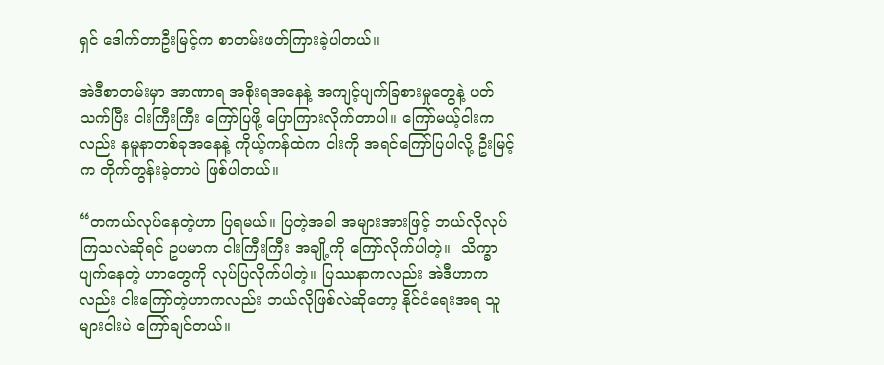ရှင် ဒေါက်တာဦးမြင့်က စာတမ်းဖတ်ကြားခဲ့ပါတယ်။

အဲဒီစာတမ်းမှာ အာဏာရ အစိုးရအနေနဲ့ အကျင့်ပျက်ခြစားမှုတွေနဲ့ ပတ်သက်ပြီး ငါးကြီးကြီး ကြော်ပြဖို့ ပြောကြားလိုက်တာပါ။ ကြော်မယ့်ငါးကလည်း နမူနာတစ်ခုအနေနဲ့ ကိုယ့်ကန်ထဲက ငါးကို အရင်ကြော်ပြပါလို့ ဦးမြင့်က တိုက်တွန်းခဲ့တာပဲ ဖြစ်ပါတယ်။

“တကယ်လုပ်နေတဲ့ဟာ ပြရမယ်။ ပြတဲ့အခါ အများအားဖြင့် ဘယ်လိုလုပ်ကြသလဲဆိုရင် ဥပမာက ငါးကြီးကြီး အချို့ကို ကြော်လိုက်ပါတဲ့။  သိက္ခာပျက်နေတဲ့ ဟာတွေကို လုပ်ပြလိုက်ပါတဲ့။ ပြဿနာကလည်း အဲဒီဟာကလည်း ငါးကြော်တဲ့ဟာကလည်း ဘယ်လိုဖြစ်လဲဆိုတော့ နိုင်ငံရေးအရ သူများငါးပဲ ကြော်ချင်တယ်။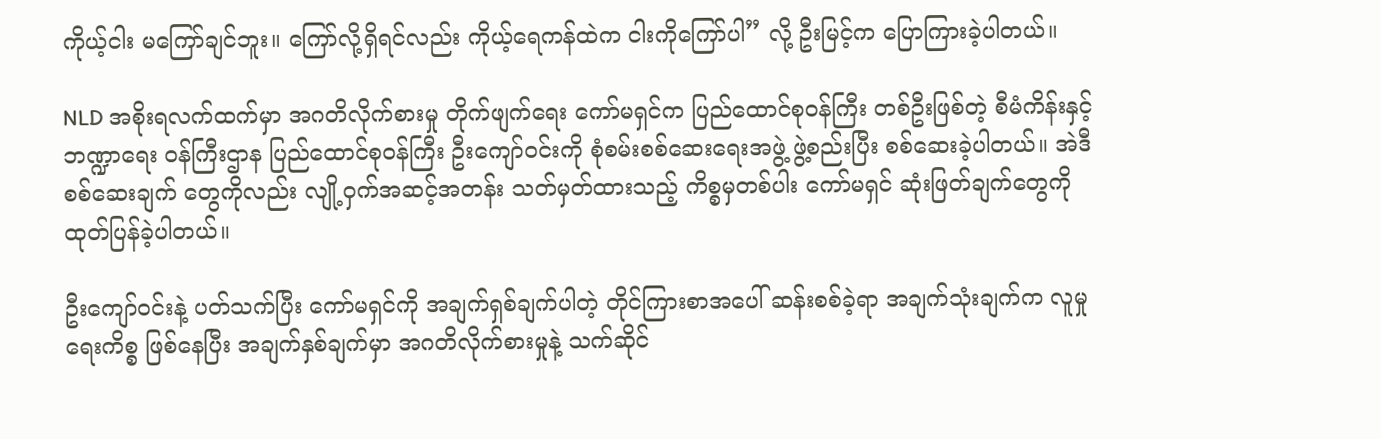ကိုယ့်ငါး မကြော်ချင်ဘူး။ ကြော်လို့ရှိရင်လည်း ကိုယ့်ရေကန်ထဲက ငါးကိုကြော်ပါ” လို့ ဦးမြင့်က ပြောကြားခဲ့ပါတယ်။

NLD အစိုးရလက်ထက်မှာ အဂတိလိုက်စားမှု တိုက်ဖျက်ရေး ကော်မရှင်က ပြည်ထောင်စုဝန်ကြီး တစ်ဦးဖြစ်တဲ့ စီမံကိန်းနှင့် ဘဏ္ဍာရေး ဝန်ကြီးဌာန ပြည်ထောင်စုဝန်ကြီး ဦးကျော်ဝင်းကို စုံစမ်းစစ်ဆေးရေးအဖွဲ့ ဖွဲ့စည်းပြီး စစ်ဆေးခဲ့ပါတယ်။ အဲဒီစစ်ဆေးချက် တွေကိုလည်း လျို့ဝှက်အဆင့်အတန်း သတ်မှတ်ထားသည့် ကိစ္စမှတစ်ပါး ကော်မရှင် ဆုံးဖြတ်ချက်တွေကို ထုတ်ပြန်ခဲ့ပါတယ်။

ဦးကျော်ဝင်းနဲ့ ပတ်သက်ပြီး ကော်မရှင်ကို အချက်ရှစ်ချက်ပါတဲ့ တိုင်ကြားစာအပေါ် ဆန်းစစ်ခဲ့ရာ အချက်သုံးချက်က လူမှုရေးကိစ္စ ဖြစ်နေပြီး အချက်နှစ်ချက်မှာ အဂတိလိုက်စားမှုနဲ့ သက်ဆိုင်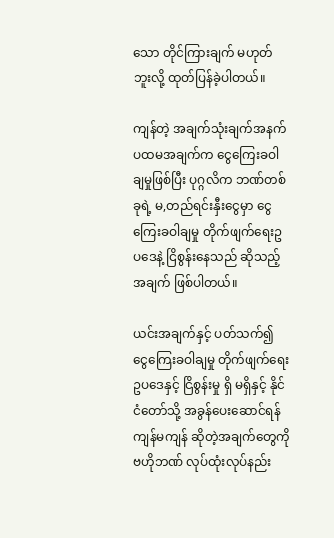သော တိုင်ကြားချက် မဟုတ်ဘူးလို့ ထုတ်ပြန်ခဲ့ပါတယ်။

ကျန်တဲ့ အချက်သုံးချက်အနက် ပထမအချက်က ငွေကြေးခဝါချမှုဖြစ်ပြီး ပုဂ္ဂလိက ဘဏ်တစ်ခုရဲ့ မ,တည်ရင်းနှီးငွေမှာ ငွေကြေးခဝါချမှု တိုက်ဖျက်ရေးဥပဒေနဲ့ ငြိစွန်းနေသည် ဆိုသည့်အချက် ဖြစ်ပါတယ်။

ယင်းအချက်နှင့် ပတ်သက်၍ ငွေကြေးခဝါချမှု တိုက်ဖျက်ရေး ဥပဒေနှင့် ငြိစွန်းမှု ရှိ မရှိနှင့် နိုင်ငံတော်သို့ အခွန်ပေးဆောင်ရန် ကျန်မကျန် ဆိုတဲ့အချက်တွေကို ဗဟိုဘဏ် လုပ်ထုံးလုပ်နည်း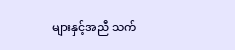များနှင့်အညီ သက်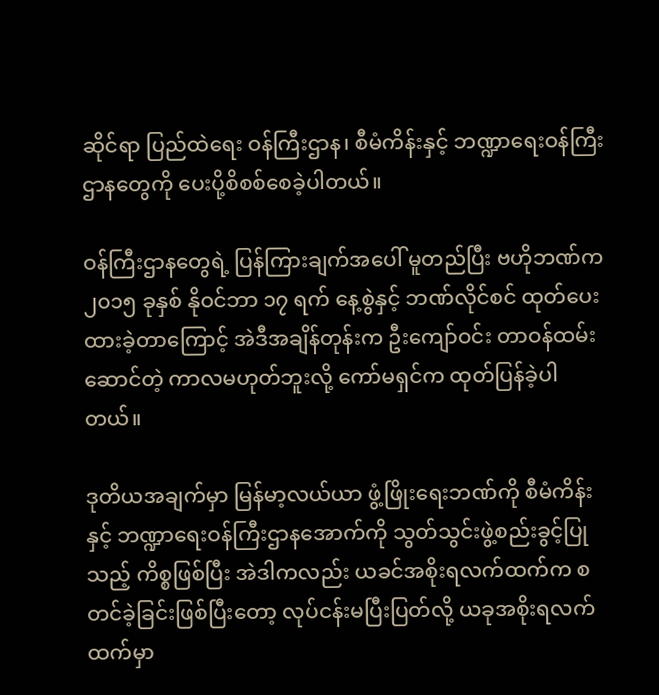ဆိုင်ရာ ပြည်ထဲရေး ဝန်ကြီးဌာန၊ စီမံကိန်းနှင့် ဘဏ္ဍာရေးဝန်ကြီးဌာနတွေကို ပေးပို့စိစစ်စေခဲ့ပါတယ်။

ဝန်ကြီးဌာနတွေရဲ့ ပြန်ကြားချက်အပေါ် မူတည်ပြီး ဗဟိုဘဏ်က ၂၀၁၅ ခုနှစ် နိုဝင်ဘာ ၁၇ ရက် နေ့စွဲနှင့် ဘဏ်လိုင်စင် ထုတ်ပေးထားခဲ့တာကြောင့် အဲဒီအချိန်တုန်းက ဦးကျော်ဝင်း တာဝန်ထမ်းဆောင်တဲ့ ကာလမဟုတ်ဘူးလို့ ကော်မရှင်က ထုတ်ပြန်ခဲ့ပါတယ်။

ဒုတိယအချက်မှာ မြန်မာ့လယ်ယာ ဖွံ့ဖြိုးရေးဘဏ်ကို စီမံကိန်းနှင့် ဘဏ္ဍာရေးဝန်ကြီးဌာနအောက်ကို သွတ်သွင်းဖွဲ့စည်းခွင့်ပြုသည့် ကိစ္စဖြစ်ပြီး အဲဒါကလည်း ယခင်အစိုးရလက်ထက်က စတင်ခဲ့ခြင်းဖြစ်ပြီးတော့ လုပ်ငန်းမပြီးပြတ်လို့ ယခုအစိုးရလက်ထက်မှာ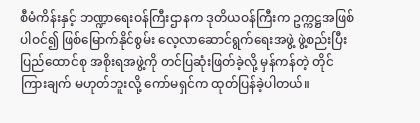စီမံကိန်းနှင့် ဘဏ္ဍာရေးဝန်ကြီးဌာနက ဒုတိယဝန်ကြီးက ဥက္ကဋ္ဌအဖြစ် ပါဝင်၍ ဖြစ်မြောက်နိုင်စွမ်း လေ့လာဆောင်ရွက်ရေးအဖွဲ့ ဖွဲ့စည်းပြီး  ပြည်ထောင်စု အစိုးရအဖွဲ့ကို တင်ပြဆုံးဖြတ်ခဲ့လို့ မှန်ကန်တဲ့ တိုင်ကြားချက် မဟုတ်ဘူးလို့ ကော်မရှင်က ထုတ်ပြန်ခဲ့ပါတယ်။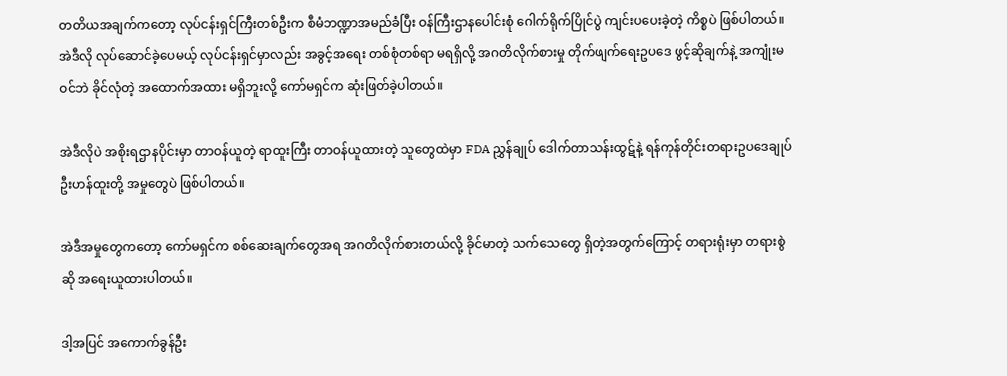တတိယအချက်ကတော့ လုပ်ငန်းရှင်ကြီးတစ်ဦးက စီမံဘဏ္ဍာအမည်ခံပြီး ဝန်ကြီးဌာနပေါင်းစုံ ဂေါက်ရိုက်ပြိုင်ပွဲ ကျင်းပပေးခဲ့တဲ့ ကိစ္စပဲ ဖြစ်ပါတယ်။ အဲဒီလို လုပ်ဆောင်ခဲ့ပေမယ့် လုပ်ငန်းရှင်မှာလည်း အခွင့်အရေး တစ်စုံတစ်ရာ မရရှိလို့ အဂတိလိုက်စားမှု တိုက်ဖျက်ရေးဥပဒေ ဖွင့်ဆိုချက်နဲ့ အကျုံးမဝင်ဘဲ ခိုင်လုံတဲ့ အထောက်အထား မရှိဘူးလို့ ကော်မရှင်က ဆုံးဖြတ်ခဲ့ပါတယ်။

အဲဒီလိုပဲ အစိုးရဌာနပိုင်းမှာ တာဝန်ယူတဲ့ ရာထူးကြီး တာဝန်ယူထားတဲ့ သူတွေထဲမှာ FDA ညွှန်ချုပ် ဒေါက်တာသန်းထွဋ်နဲ့ ရန်ကုန်တိုင်းတရားဥပဒေချုပ် ဦးဟန်ထူးတို့ အမှုတွေပဲ ဖြစ်ပါတယ်။

အဲဒီအမှုတွေကတော့ ကော်မရှင်က စစ်ဆေးချက်တွေအရ အဂတိလိုက်စားတယ်လို့ ခိုင်မာတဲ့ သက်သေတွေ ရှိတဲ့အတွက်ကြောင့် တရားရုံးမှာ တရားစွဲဆို အရေးယူထားပါတယ်။

ဒါ့အပြင် အကောက်ခွန်ဦး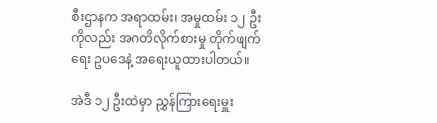စီးဌာနက အရာထမ်း၊ အမှုထမ်း ၁၂ ဦးကိုလည်း အဂတိလိုက်စားမှု တိုက်ဖျက်ရေး ဥပဒေနဲ့ အရေးယူထားပါတယ်။

အဲဒီ ၁၂ ဦးထဲမှာ ညွှန်ကြားရေးမှူး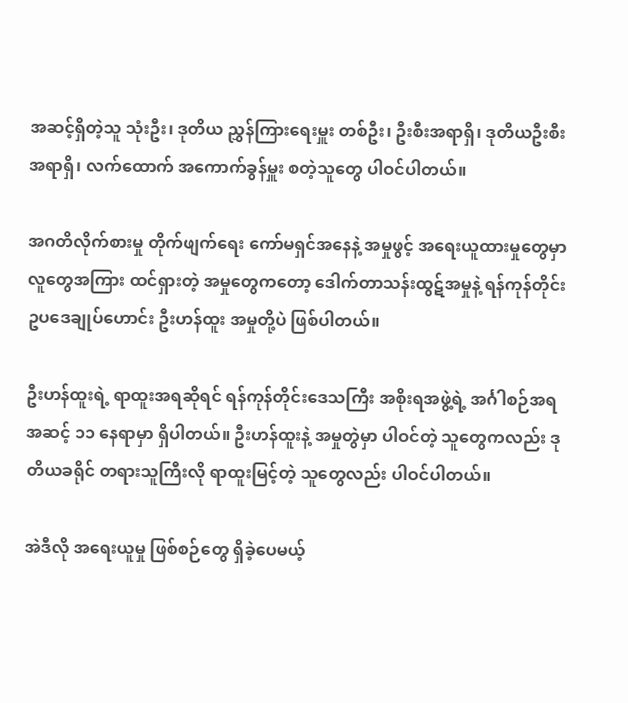အဆင့်ရှိတဲ့သူ သုံးဦး၊ ဒုတိယ ညွှန်ကြားရေးမှူး တစ်ဦး၊ ဦးစီးအရာရှိ၊ ဒုတိယဦးစီးအရာရှိ၊ လက်ထောက် အကောက်ခွန်မှူး စတဲ့သူတွေ ပါဝင်ပါတယ်။

အဂတိလိုက်စားမှု တိုက်ဖျက်ရေး ကော်မရှင်အနေနဲ့ အမှုဖွင့် အရေးယူထားမှုတွေမှာ လူတွေအကြား ထင်ရှားတဲ့ အမှုတွေကတော့ ဒေါက်တာသန်းထွဋ်အမှုနဲ့ ရန်ကုန်တိုင်း ဥပဒေချုပ်ဟောင်း ဦးဟန်ထူး အမှုတို့ပဲ ဖြစ်ပါတယ်။

ဦးဟန်ထူးရဲ့ ရာထူးအရဆိုရင် ရန်ကုန်တိုင်းဒေသကြီး အစိုးရအဖွဲ့ရဲ့ အင်္ဂါစဉ်အရ အဆင့် ၁၁ နေရာမှာ ရှိပါတယ်။ ဦးဟန်ထူးနဲ့ အမှုတွဲမှာ ပါဝင်တဲ့ သူတွေကလည်း ဒုတိယခရိုင် တရားသူကြီးလို ရာထူးမြင့်တဲ့ သူတွေလည်း ပါဝင်ပါတယ်။

အဲဒီလို အရေးယူမှု ဖြစ်စဉ်တွေ ရှိခဲ့ပေမယ့်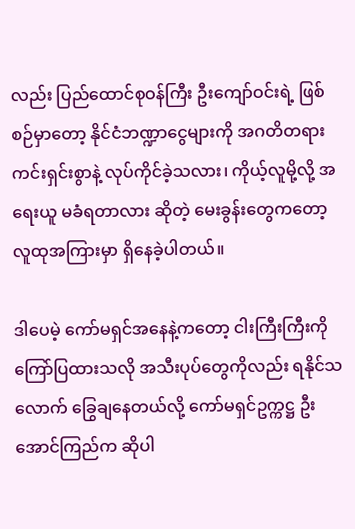လည်း ပြည်ထောင်စုဝန်ကြီး ဦးကျော်ဝင်းရဲ့ ဖြစ်စဉ်မှာတော့ နိုင်ငံဘဏ္ဍာငွေများကို အဂတိတရား ကင်းရှင်းစွာနဲ့ လုပ်ကိုင်ခဲ့သလား၊ ကိုယ့်လူမို့လို့ အရေးယူ မခံရတာလား ဆိုတဲ့ မေးခွန်းတွေကတော့ လူထုအကြားမှာ ရှိနေခဲ့ပါတယ်။

ဒါပေမဲ့ ကော်မရှင်အနေနဲ့ကတော့ ငါးကြီးကြီးကို ကြော်ပြထားသလို အသီးပုပ်တွေကိုလည်း ရနိုင်သလောက် ခြွေချနေတယ်လို့ ကော်မရှင်ဥက္ကဋ္ဌ ဦးအောင်ကြည်က ဆိုပါ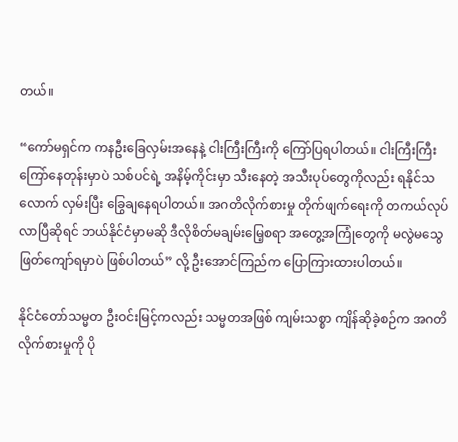တယ်။

“ကော်မရှင်က ကနဦးခြေလှမ်းအနေနဲ့ ငါးကြီးကြီးကို ကြော်ပြရပါတယ်။ ငါးကြီးကြီး ကြော်နေတုန်းမှာပဲ သစ်ပင်ရဲ့ အနိမ့်ကိုင်းမှာ သီးနေတဲ့ အသီးပုပ်တွေကိုလည်း ရနိုင်သလောက် လှမ်းပြီး ခြွေချနေရပါတယ်။ အဂတိလိုက်စားမှု တိုက်ဖျက်ရေးကို တကယ်လုပ်လာပြီဆိုရင် ဘယ်နိုင်ငံမှာမဆို ဒီလိုစိတ်မချမ်းမြေ့စရာ အတွေ့အကြုံတွေကို မလွဲမသွေ ဖြတ်ကျော်ရမှာပဲ ဖြစ်ပါတယ်” လို့ ဦးအောင်ကြည်က ပြောကြားထားပါတယ်။

နိုင်ငံတော်သမ္မတ ဦးဝင်းမြင့်ကလည်း သမ္မတအဖြစ် ကျမ်းသစ္စာ ကျိန်ဆိုခဲ့စဉ်က အဂတိလိုက်စားမှုကို ပို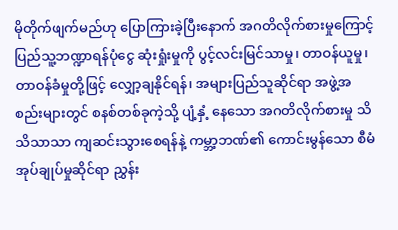မိုတိုက်ဖျက်မည်ဟု ပြောကြားခဲ့ပြီးနောက် အဂတိလိုက်စားမှုကြောင့် ပြည်သူ့ဘဏ္ဍာရန်ပုံငွေ ဆုံးရှုံးမှုကို ပွင့်လင်းမြင်သာမှု၊ တာဝန်ယူမှု၊ တာဝန်ခံမှုတို့ဖြင့် လျှော့ချနိုင်ရန်၊ အများပြည်သူဆိုင်ရာ အဖွဲ့အစည်းများတွင် စနစ်တစ်ခုကဲ့သို့ ပျံ့နှံ့ နေသော အဂတိလိုက်စားမှု သိသိသာသာ ကျဆင်းသွားစေရန်နဲ့ ကမ္ဘာ့ဘဏ်၏ ကောင်းမွန်သော စီမံအုပ်ချုပ်မှုဆိုင်ရာ ညွှန်း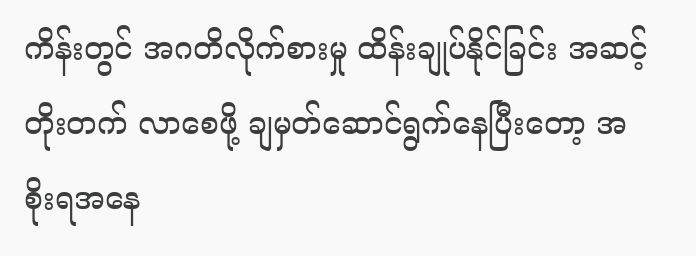ကိန်းတွင် အဂတိလိုက်စားမှု ထိန်းချုပ်နိုင်ခြင်း အဆင့်တိုးတက် လာစေဖို့ ချမှတ်ဆောင်ရွက်နေပြီးတော့ အစိုးရအနေ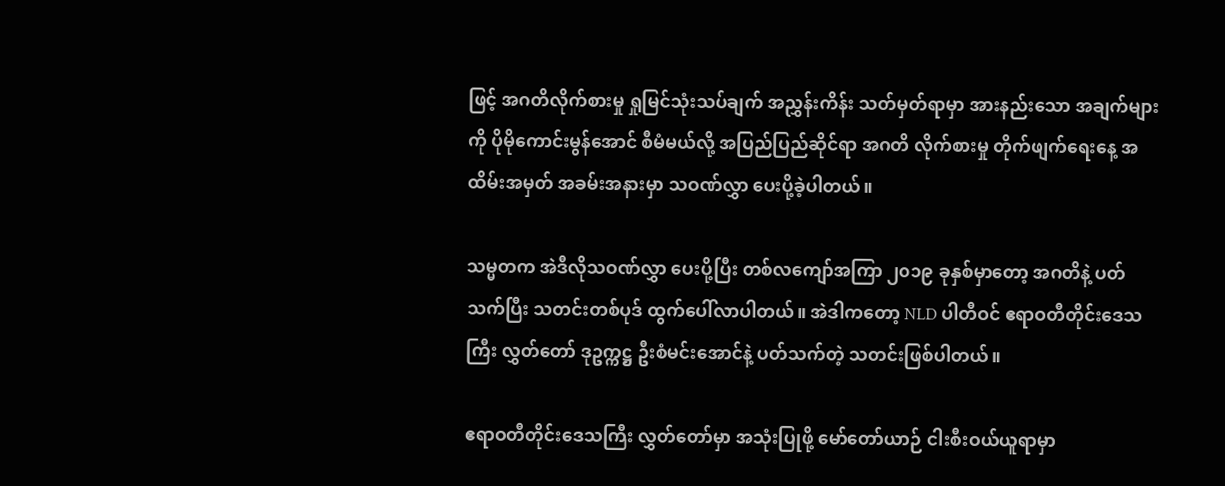ဖြင့် အဂတိလိုက်စားမှု ရှုမြင်သုံးသပ်ချက် အညွှန်းကိန်း သတ်မှတ်ရာမှာ အားနည်းသော အချက်များကို ပိုမိုကောင်းမွန်အောင် စီမံမယ်လို့ အပြည်ပြည်ဆိုင်ရာ အဂတိ လိုက်စားမှု တိုက်ဖျက်ရေးနေ့ အထိမ်းအမှတ် အခမ်းအနားမှာ သဝဏ်လွှာ ပေးပို့ခဲ့ပါတယ်။

သမ္မတက အဲဒီလိုသဝဏ်လွှာ ပေးပို့ပြီး တစ်လကျော်အကြာ ၂၀၁၉ ခုနှစ်မှာတော့ အဂတိနဲ့ ပတ်သက်ပြီး သတင်းတစ်ပုဒ် ထွက်ပေါ်လာပါတယ်။ အဲဒါကတော့ NLD ပါတီဝင် ဧရာဝတီတိုင်းဒေသကြီး လွှတ်တော် ဒုဥက္ကဋ္ဌ ဦးစံမင်းအောင်နဲ့ ပတ်သက်တဲ့ သတင်းဖြစ်ပါတယ်။

ဧရာဝတီတိုင်းဒေသကြီး လွှတ်တော်မှာ အသုံးပြုဖို့ မော်တော်ယာဉ် ငါးစီးဝယ်ယူရာမှာ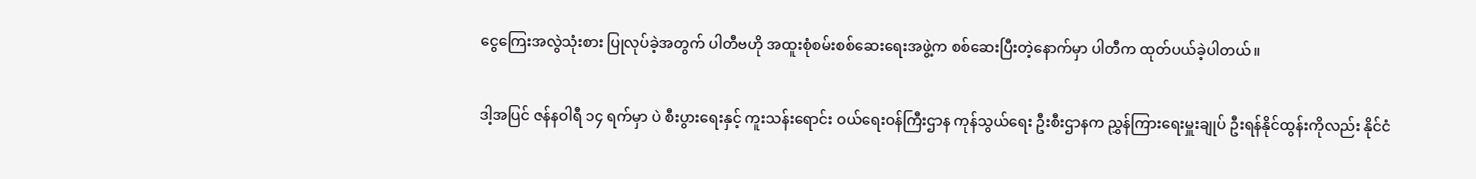ငွေကြေးအလွဲသုံးစား ပြုလုပ်ခဲ့အတွက် ပါတီဗဟို အထူးစုံစမ်းစစ်ဆေးရေးအဖွဲ့က စစ်ဆေးပြီးတဲ့နောက်မှာ ပါတီက ထုတ်ပယ်ခဲ့ပါတယ်။

ဒါ့အပြင် ဇန်နဝါရီ ၁၄ ရက်မှာ ပဲ စီးပွားရေးနှင့် ကူးသန်းရောင်း ဝယ်ရေးဝန်ကြီးဌာန ကုန်သွယ်ရေး ဦးစီးဌာနက ညွှန်ကြားရေးမှူးချုပ် ဦးရန်နိုင်ထွန်းကိုလည်း နိုင်ငံ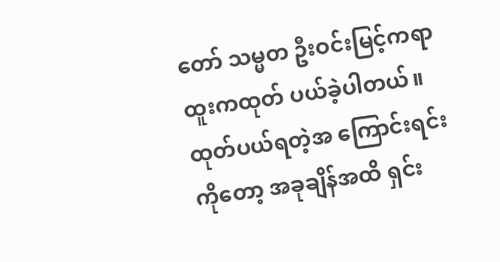တော် သမ္မတ ဦးဝင်းမြင့်ကရာထူးကထုတ် ပယ်ခဲ့ပါတယ်။ ထုတ်ပယ်ရတဲ့အ ကြောင်းရင်းကိုတော့ အခုချိန်အထိ ရှင်း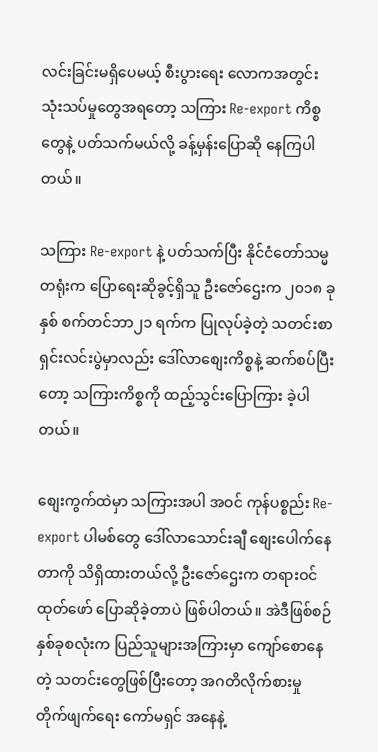လင်းခြင်းမရှိပေမယ့် စီးပွားရေး လောကအတွင်း သုံးသပ်မှုတွေအရတော့ သကြား Re-export ကိစ္စတွေနဲ့ ပတ်သက်မယ်လို့ ခန့်မှန်းပြောဆို နေကြပါတယ်။

သကြား Re-export နဲ့ ပတ်သက်ပြီး နိုင်ငံတော်သမ္မတရုံးက ပြောရေးဆိုခွင့်ရှိသူ ဦးဇော်ဌေးက ၂၀၁၈ ခုနှစ် စက်တင်ဘာ၂၁ ရက်က ပြုလုပ်ခဲ့တဲ့ သတင်းစာရှင်းလင်းပွဲမှာလည်း ဒေါ်လာစျေးကိစ္စနဲ့ ဆက်စပ်ပြီးတော့ သကြားကိစ္စကို ထည့်သွင်းပြောကြား ခဲ့ပါတယ်။

စျေးကွက်ထဲမှာ သကြားအပါ အဝင် ကုန်ပစ္စည်း Re-export ပါမစ်တွေ ဒေါ်လာသောင်းချီ စျေးပေါက်နေတာကို သိရှိထားတယ်လို့ ဦးဇော်ဌေးက တရားဝင်ထုတ်ဖော် ပြောဆိုခဲ့တာပဲ ဖြစ်ပါတယ်။ အဲဒီဖြစ်စဉ်နှစ်ခုစလုံးက ပြည်သူများအကြားမှာ ကျော်စောနေတဲ့ သတင်းတွေဖြစ်ပြီးတော့ အဂတိလိုက်စားမှု တိုက်ဖျက်ရေး ကော်မရှင် အနေနဲ့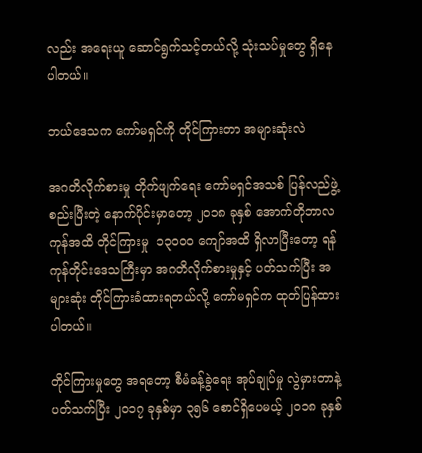လည်း အရေးယူ ဆောင်ရွက်သင့်တယ်လို့ သုံးသပ်မှုတွေ ရှိနေပါတယ်။

ဘယ်ဒေသက ကော်မရှင်ကို တိုင်ကြားတာ အများဆုံးလဲ

အဂတိလိုက်စားမှု တိုက်ဖျက်ရေး ကော်မရှင်အသစ် ပြန်လည်ဖွဲ့စည်းပြီးတဲ့ နောက်ပိုင်းမှာတော့ ၂၀၁၈ ခုနှစ် အောက်တိုဘာလကုန်အထိ တိုင်ကြားမှု  ၁၃၀၀၀ ကျော်အထိ ရှိလာပြီးတော့ ရန်ကုန်တိုင်းဒေသကြီးမှာ အဂတိလိုက်စားမှုနှင့် ပတ်သက်ပြီး အများဆုံး တိုင်ကြားခံထားရတယ်လို့ ကော်မရှင်က ထုတ်ပြန်ထားပါတယ်။

တိုင်ကြားမှုတွေ အရတော့ စီမံခန့်ခွဲရေး အုပ်ချုပ်မှု လွဲမှားတာနဲ့ ပတ်သက်ပြီး ၂၀၁၇ ခုနှစ်မှာ ၃၅၆ စောင်ရှိပေမယ့် ၂၀၁၈ ခုနှစ်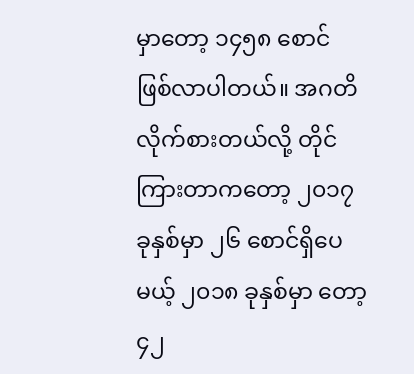မှာတော့ ၁၄၅၈ စောင် ဖြစ်လာပါတယ်။ အဂတိလိုက်စားတယ်လို့ တိုင်ကြားတာကတော့ ၂၀၁၇ ခုနှစ်မှာ ၂၆ စောင်ရှိပေမယ့် ၂၀၁၈ ခုနှစ်မှာ တော့ ၄၂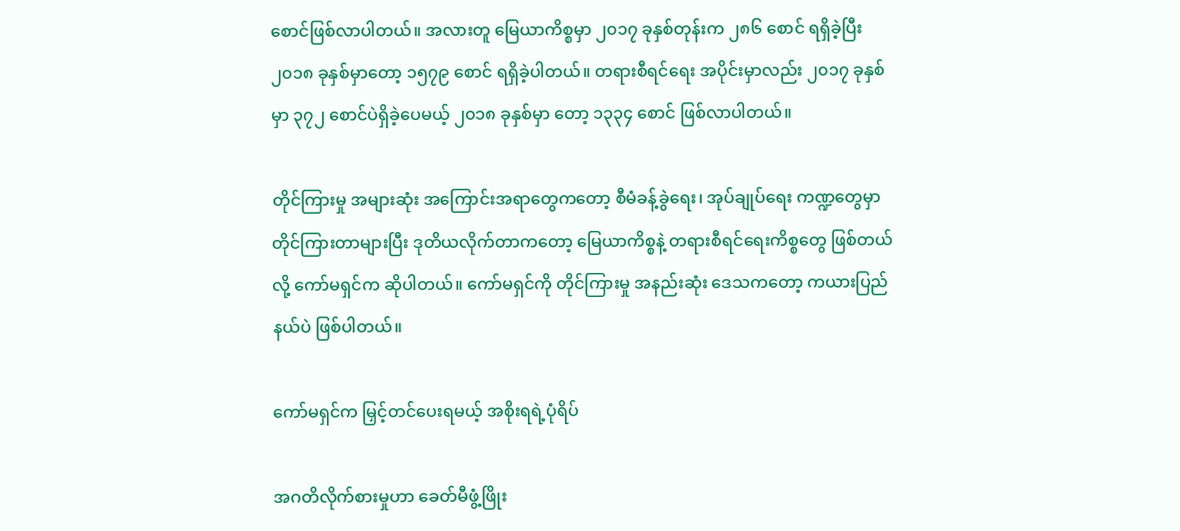စောင်ဖြစ်လာပါတယ်။ အလားတူ မြေယာကိစ္စမှာ ၂၀၁၇ ခုနှစ်တုန်းက ၂၈၆ စောင် ရရှိခဲ့ပြီး ၂၀၁၈ ခုနှစ်မှာတော့ ၁၅၇၉ စောင် ရရှိခဲ့ပါတယ်။ တရားစီရင်ရေး အပိုင်းမှာလည်း ၂၀၁၇ ခုနှစ်မှာ ၃၇၂ စောင်ပဲရှိခဲ့ပေမယ့် ၂၀၁၈ ခုနှစ်မှာ တော့ ၁၃၃၄ စောင် ဖြစ်လာပါတယ်။

တိုင်ကြားမှု အများဆုံး အကြောင်းအရာတွေကတော့ စီမံခန့်ခွဲရေး၊ အုပ်ချုပ်ရေး ကဏ္ဍတွေမှာ တိုင်ကြားတာများပြီး ဒုတိယလိုက်တာကတော့ မြေယာကိစ္စနဲ့ တရားစီရင်ရေးကိစ္စတွေ ဖြစ်တယ်လို့ ကော်မရှင်က ဆိုပါတယ်။ ကော်မရှင်ကို တိုင်ကြားမှု အနည်းဆုံး ဒေသကတော့ ကယားပြည်နယ်ပဲ ဖြစ်ပါတယ်။

ကော်မရှင်က မြှင့်တင်ပေးရမယ့် အစိုးရရဲ့ပုံရိပ်

အဂတိလိုက်စားမှုဟာ ခေတ်မီဖွံ့ဖြိုး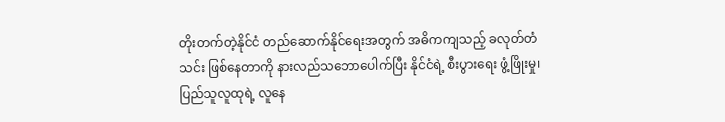တိုးတက်တဲ့နိုင်ငံ တည်ဆောက်နိုင်ရေးအတွက် အဓိကကျသည့် ခလုတ်တံသင်း ဖြစ်နေတာကို နားလည်သဘောပေါက်ပြီး နိုင်ငံရဲ့ စီးပွားရေး ဖွံ့ဖြိုးမှု၊ ပြည်သူလူထုရဲ့ လူနေ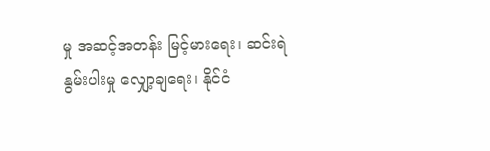မှု အဆင့်အတန်း မြင့်မားရေး၊ ဆင်းရဲနွမ်းပါးမှု လျှော့ချရေး၊ နိုင်ငံ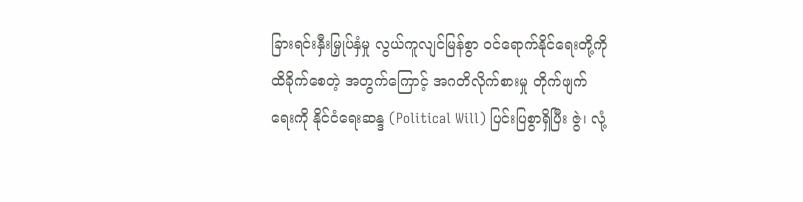ခြားရင်းနှီးမြှုပ်နှံမှု လွယ်ကူလျင်မြန်စွာ ဝင်ရောက်နိုင်ရေးတို့ကို ထိခိုက်စေတဲ့ အတွက်ကြောင့် အဂတိလိုက်စားမှု တိုက်ဖျက်ရေးကို နိုင်ငံရေးဆန္ဒ (Political Will) ပြင်းပြစွာရှိပြီး ဇွဲ၊ လုံ့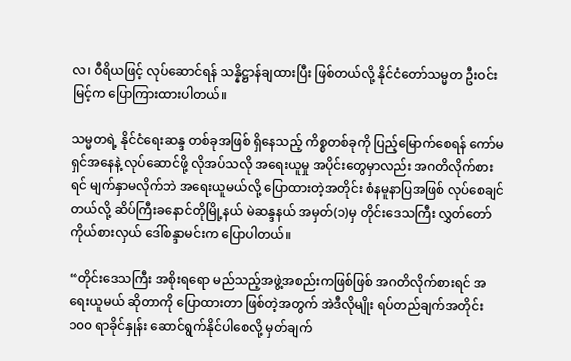လ၊ ဝီရိယဖြင့် လုပ်ဆောင်ရန် သန္နိဋ္ဌာန်ချထားပြီး ဖြစ်တယ်လို့ နိုင်ငံတော်သမ္မတ ဦးဝင်းမြင့်က ပြောကြားထားပါတယ်။

သမ္မတရဲ့ နိုင်ငံရေးဆန္ဒ တစ်ခုအဖြစ် ရှိနေသည့် ကိစ္စတစ်ခုကို ပြည့်မြောက်စေရန် ကော်မရှင်အနေနဲ့ လုပ်ဆောင်ဖို့ လိုအပ်သလို အရေးယူမှု အပိုင်းတွေမှာလည်း အဂတိလိုက်စားရင် မျက်နှာမလိုက်ဘဲ အရေးယူမယ်လို့ ပြောထားတဲ့အတိုင်း စံနမူနာပြအဖြစ် လုပ်စေချင်တယ်လို့ ဆိပ်ကြီးခနောင်တိုမြို့နယ် မဲဆန္ဒနယ် အမှတ်(၁)မှ တိုင်းဒေသကြီး လွှတ်တော်ကိုယ်စားလှယ် ဒေါ်စန္ဒာမင်းက ပြောပါတယ်။

“တိုင်းဒေသကြီး အစိုးရရော မည်သည့်အဖွဲ့အစည်းကဖြစ်ဖြစ် အဂတိလိုက်စားရင် အရေးယူမယ် ဆိုတာကို ပြောထားတာ ဖြစ်တဲ့အတွက် အဲဒီလိုမျိုး ရပ်တည်ချက်အတိုင်း ၁၀၀ ရာခိုင်နှုန်း ဆောင်ရွက်နိုင်ပါစေလို့ မှတ်ချက်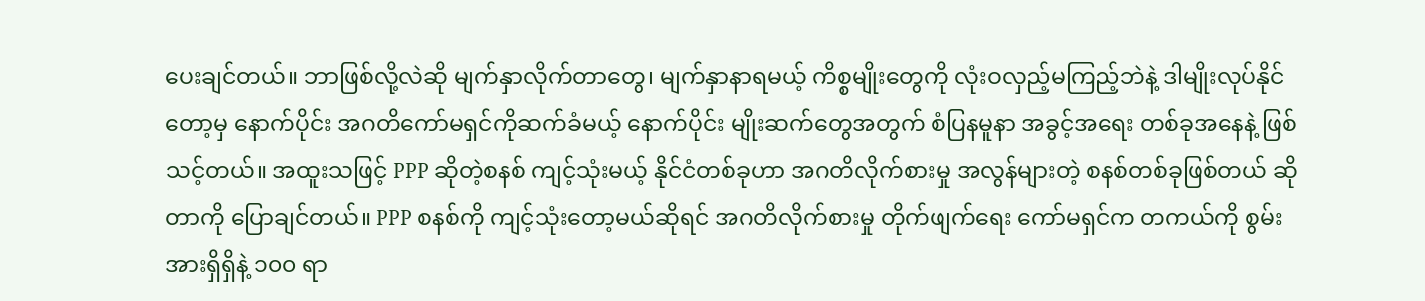ပေးချင်တယ်။ ဘာဖြစ်လို့လဲဆို မျက်နှာလိုက်တာတွေ၊ မျက်နှာနာရမယ့် ကိစ္စမျိုးတွေကို လုံးဝလှည့်မကြည့်ဘဲနဲ့ ဒါမျိုးလုပ်နိုင်တော့မှ နောက်ပိုင်း အဂတိကော်မရှင်ကိုဆက်ခံမယ့် နောက်ပိုင်း မျိုးဆက်တွေအတွက် စံပြနမူနာ အခွင့်အရေး တစ်ခုအနေနဲ့ ဖြစ်သင့်တယ်။ အထူးသဖြင့် PPP ဆိုတဲ့စနစ် ကျင့်သုံးမယ့် နိုင်ငံတစ်ခုဟာ အဂတိလိုက်စားမှု အလွန်များတဲ့ စနစ်တစ်ခုဖြစ်တယ် ဆိုတာကို ပြောချင်တယ်။ PPP စနစ်ကို ကျင့်သုံးတော့မယ်ဆိုရင် အဂတိလိုက်စားမှု တိုက်ဖျက်ရေး ကော်မရှင်က တကယ်ကို စွမ်းအားရှိရှိနဲ့ ၁၀၀ ရာ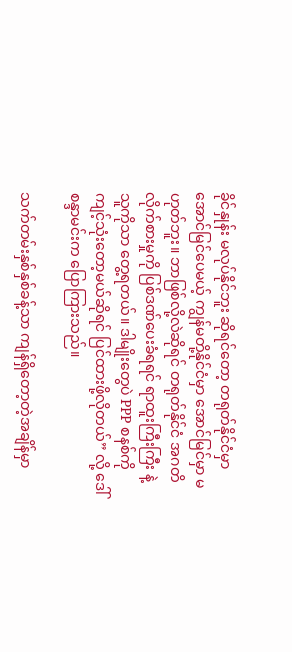ခိုင်နှုန်း မလုပ်နိုင်ဘူး ဆိုရင်တော့ တရုတ်နိုင်ငံမှာ အောင်မြင်ပေမယ့် ကျွန်မတို့နိုင်ငံမှာ အောင်မြင်မှာ မဟုတ်ဘူး။ ဘာဖြစ်လို့လဲဆိုရင် တရုတ်နိုင်ငံ အဂတိလိုက်စားမှုကို ပြစ်ဒဏ်ပေးခံရရင် ရာထူးကြီးကြီး နဲ့ သူကိုသာ တွေ့ရတယ်။ ဒါမျိုးတွေပဲ PPP စနစ်ကို ကျင့်သုံးတော့မယ်ဆိုရင် ပြင်ထားဖို့လိုတယ်” လို့ ဒေါ်စန္ဒာမင်းက ပြောကြားသည်။

သက်တမ်းနှစ်နှစ်ခန့်သာ ကျန်ရှိတော့တဲ့အချိန်မှာ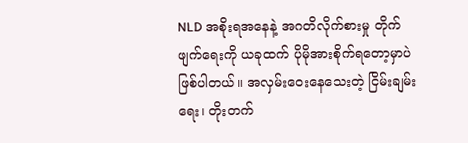NLD အစိုးရအနေနဲ့ အဂတိလိုက်စားမှု တိုက်ဖျက်ရေးကို ယခုထက် ပိုမိုအားစိုက်ရတော့မှာပဲ ဖြစ်ပါတယ်။ အလှမ်းဝေးနေသေးတဲ့ ငြိမ်းချမ်းရေး၊ တိုးတက်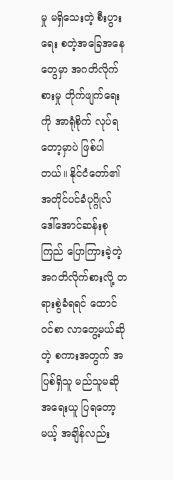မှု မရှိသေးတဲ့ စီးပွားရေး စတဲ့အခြေအနေတွေမှာ အဂတိလိုက်စားမှု တိုက်ဖျက်ရေးကို အာရုံစိုက် လုပ်ရတော့မှာပဲ ဖြစ်ပါတယ်။ နိုင်ငံတော်၏ အတိုင်ပင်ခံပုဂ္ဂိုလ် ဒေါ်အောင်ဆန်းစုကြည် ပြောကြားခဲ့တဲ့ အဂတိလိုက်စားလို့ တရားစွဲခံရရင် ထောင်ဝင်စာ လာတွေ့မယ်ဆိုတဲ့ စကားအတွက် အပြစ်ရှိသူ မည်သူမဆို အရေးယူ ပြရတော့မယ့် အချိန်လည်း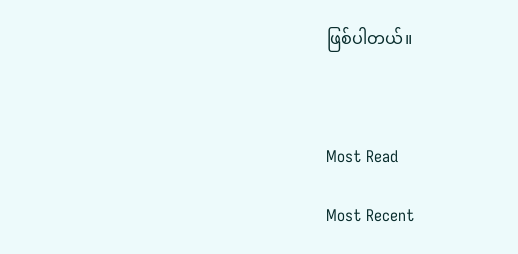ဖြစ်ပါတယ်။



Most Read

Most Recent